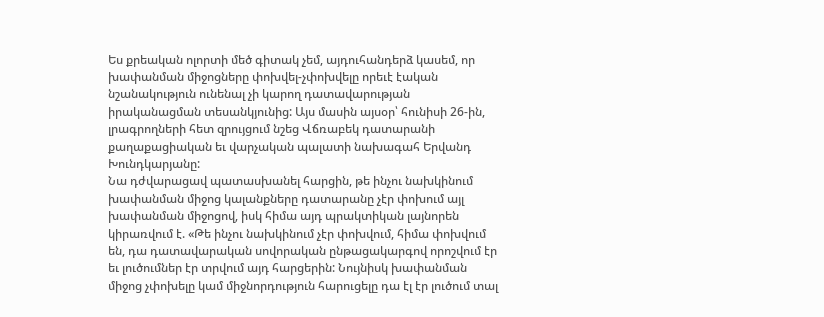Ես քրեական ոլորտի մեծ գիտակ չեմ, այդուհանդերձ կասեմ, որ խափանման միջոցները փոխվել-չփոխվելը որեւէ էական նշանակություն ունենալ չի կարող դատավարության իրականացման տեսանկյունից: Այս մասին այսօր՝ հունիսի 26-ին, լրագրողների հետ զրույցում նշեց Վճռաբեկ դատարանի քաղաքացիական եւ վարչական պալատի նախագահ Երվանդ Խունդկարյանը:
Նա դժվարացավ պատասխանել հարցին, թե ինչու նախկինում խափանման միջոց կալանքները դատարանը չէր փոխում այլ խափանման միջոցով, իսկ հիմա այդ պրակտիկան լայնորեն կիրառվում է. «Թե ինչու նախկինում չէր փոխվում, հիմա փոխվում են, դա դատավարական սովորական ընթացակարգով որոշվում էր եւ լուծումներ էր տրվում այդ հարցերին: Նույնիսկ խափանման միջոց չփոխելը կամ միջնորդություն հարուցելը դա էլ էր լուծում տալ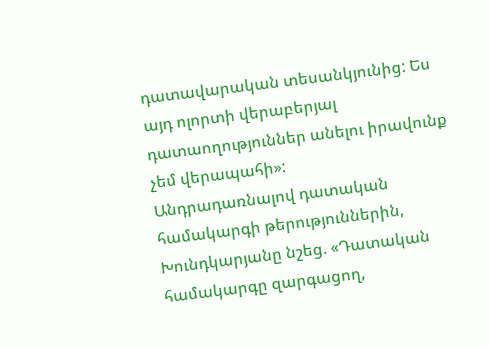դատավարական տեսանկյունից: Ես այդ ոլորտի վերաբերյալ դատաողություններ անելու իրավունք չեմ վերապահի»:
Անդրադառնալով դատական համակարգի թերություններին, Խունդկարյանը նշեց. «Դատական համակարգը զարգացող,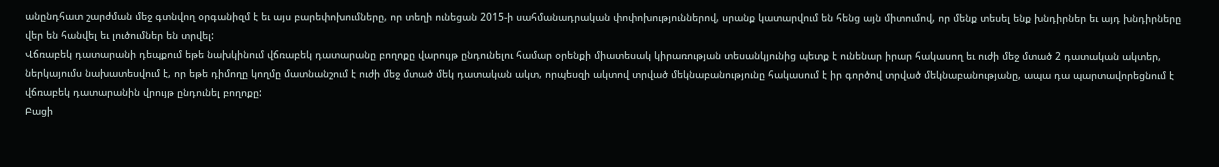անընդհատ շարժման մեջ գտնվող օրգանիզմ է եւ այս բարեփոխումները, որ տեղի ունեցան 2015-ի սահմանադրական փոփոխություններով, սրանք կատարվում են հենց այն միտումով, որ մենք տեսել ենք խնդիրներ եւ այդ խնդիրները վեր են հանվել եւ լուծումներ են տրվել:
Վճռաբեկ դատարանի դեպքում եթե նախկինում վճռաբեկ դատարանը բողոքը վարույթ ընդունելու համար օրենքի միատեսակ կիրառության տեսանկյունից պետք է ունենար իրար հակասող եւ ուժի մեջ մտած 2 դատական ակտեր, ներկայումս նախատեսվում է, որ եթե դիմողը կողմը մատնանշում է ուժի մեջ մտած մեկ դատական ակտ, որպեսզի ակտով տրված մեկնաբանությունը հակասում է իր գործով տրված մեկնաբանությանը, ապա դա պարտավորեցնում է վճռաբեկ դատարանին վրույթ ընդունել բողոքը:
Բացի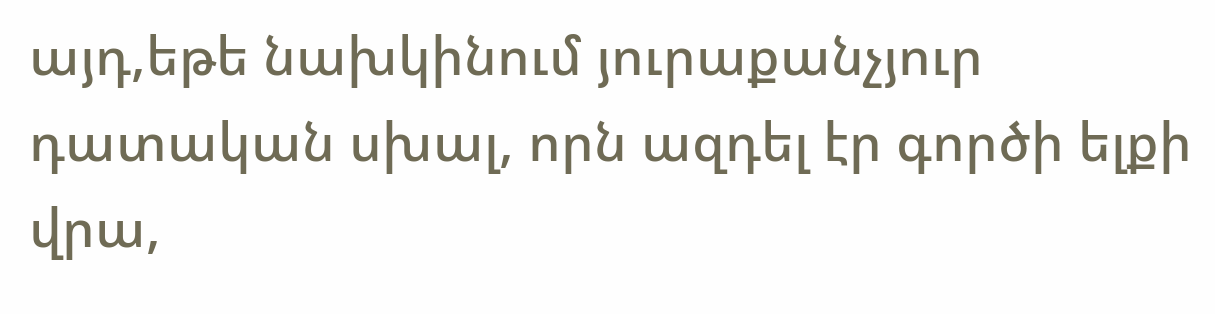այդ,եթե նախկինում յուրաքանչյուր դատական սխալ, որն ազդել էր գործի ելքի վրա,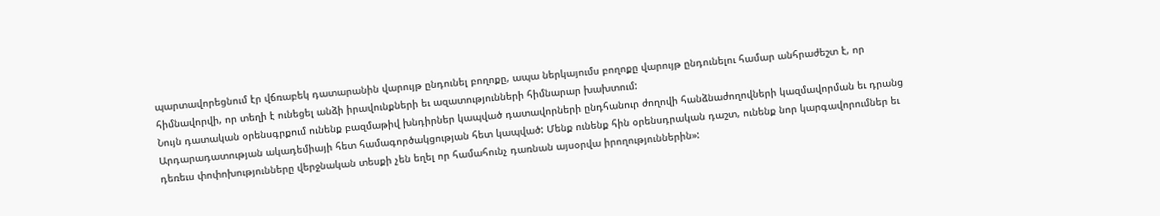պարտավորեցնում էր վճռաբեկ դատարանին վարույթ ընդունել բողոքը, ապա ներկայումս բողոքը վարույթ ընդունելու համար անհրաժեշտ է, որ հիմնավորվի, որ տեղի է ունեցել անձի իրավունքների եւ ազատությունների հիմնարար խախտում:
Նույն դատական օրենսգրքում ունենք բազմաթիվ խնդիրներ կապված դատավորների ընդհանուր ժողովի հանձնաժողովների կազմավորման եւ դրանց Արդարադատության ակադեմիայի հետ համագործակցության հետ կապված: Մենք ունենք հին օրենսդրական դաշտ, ունենք նոր կարգավորումներ եւ դեռեւս փոփոխությունները վերջնական տեսքի չեն եղել որ համահունչ դառնան այսօրվա իրողություններին»: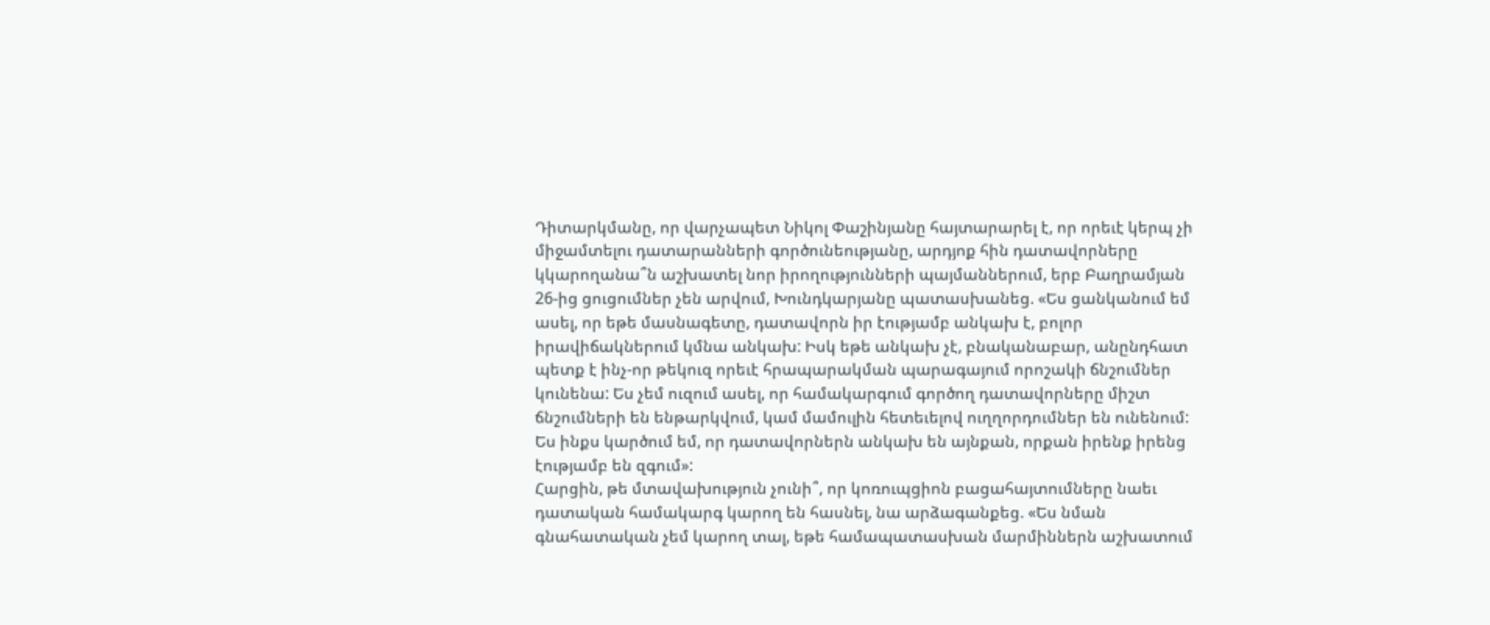Դիտարկմանը, որ վարչապետ Նիկոլ Փաշինյանը հայտարարել է, որ որեւէ կերպ չի միջամտելու դատարանների գործունեությանը, արդյոք հին դատավորները կկարողանա՞ն աշխատել նոր իրողությունների պայմաններում, երբ Բաղրամյան 26-ից ցուցումներ չեն արվում, Խունդկարյանը պատասխանեց. «Ես ցանկանում եմ ասել, որ եթե մասնագետը, դատավորն իր էությամբ անկախ է, բոլոր իրավիճակներում կմնա անկախ: Իսկ եթե անկախ չէ, բնականաբար, անընդհատ պետք է ինչ-որ թեկուզ որեւէ հրապարակման պարագայում որոշակի ճնշումներ կունենա: Ես չեմ ուզում ասել, որ համակարգում գործող դատավորները միշտ ճնշումների են ենթարկվում, կամ մամուլին հետեւելով ուղղորդումներ են ունենում: Ես ինքս կարծում եմ, որ դատավորներն անկախ են այնքան, որքան իրենք իրենց էությամբ են զգում»:
Հարցին, թե մտավախություն չունի՞, որ կոռուպցիոն բացահայտումները նաեւ դատական համակարգ կարող են հասնել, նա արձագանքեց. «Ես նման գնահատական չեմ կարող տալ, եթե համապատասխան մարմիններն աշխատում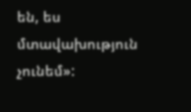են, ես մտավախություն չունեմ»: